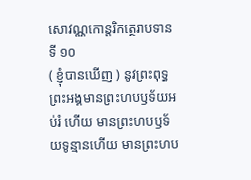សោវណ្ណកោន្តរិកត្ថេរាបទានទី ១០
( ខ្ញុំបានឃើញ ) នូវព្រះពុទ្ធ ព្រះអង្គមានព្រះហបឫទ័យអប់រំ ហើយ មានព្រះហបឫទ័យទូន្មានហើយ មានព្រះហប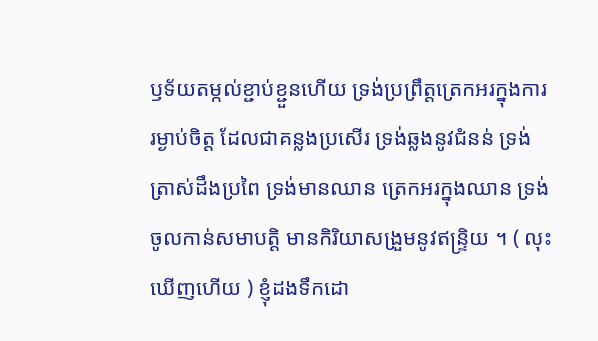ឫទ័យតម្កល់ខ្ជាប់ខ្ជួនហើយ ទ្រង់ប្រព្រឹត្តត្រេកអរក្នុងការរម្ងាប់ចិត្ត ដែលជាគន្លងប្រសើរ ទ្រង់ឆ្លងនូវជំនន់ ទ្រង់ត្រាស់ដឹងប្រពៃ ទ្រង់មានឈាន ត្រេកអរក្នុងឈាន ទ្រង់ចូលកាន់សមាបត្តិ មានកិរិយាសង្រួមនូវឥន្ទ្រិយ ។ ( លុះឃើញហើយ ) ខ្ញុំដងទឹកដោ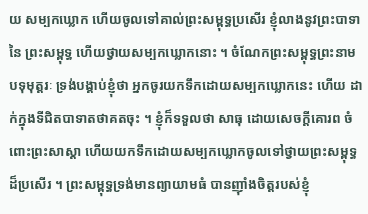យ សម្បកឃ្លោក ហើយចូលទៅគាល់ព្រះសម្ពុទ្ធប្រសើរ ខ្ញុំលាងនូវព្រះបាទានៃ ព្រះសម្ពុទ្ធ ហើយថ្វាយសម្បកឃ្លោកនោះ ។ ចំណែកព្រះសម្ពុទ្ធព្រះនាម បទុមុត្តរៈ ទ្រង់បង្គាប់ខ្ញុំថា អ្នកចូរយកទឹកដោយសម្បកឃ្លោកនេះ ហើយ ដាក់ក្នុងទីជិតបាទាតថាគតចុះ ។ ខ្ញុំក៏ទទួលថា សាធុ ដោយសេចក្តីគោរព ចំពោះព្រះសាស្តា ហើយយកទឹកដោយសម្បកឃ្លោកចូលទៅថ្វាយព្រះសម្ពុទ្ធ ដ៏ប្រសើរ ។ ព្រះសម្ពុទ្ធទ្រង់មានព្យាយាមធំ បានញ៉ាំងចិត្តរបស់ខ្ញុំ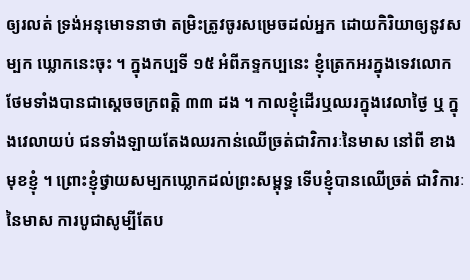ឲ្យរលត់ ទ្រង់អនុមោទនាថា តម្រិះត្រូវចូរសម្រេចដល់អ្នក ដោយកិរិយាឲ្យនូវសម្បក ឃ្លោកនេះចុះ ។ ក្នុងកប្បទី ១៥ អំពីភទ្ទកប្បនេះ ខ្ញុំត្រេកអរក្នុងទេវលោក ថែមទាំងបានជាស្តេចចក្រពត្តិ ៣៣ ដង ។ កាលខ្ញុំដើរឬឈរក្នុងវេលាថ្ងៃ ឬ ក្នុងវេលាយប់ ជនទាំងឡាយតែងឈរកាន់ឈើច្រត់ជាវិការៈនៃមាស នៅពី ខាងមុខខ្ញុំ ។ ព្រោះខ្ញុំថ្វាយសម្បកឃ្លោកដល់ព្រះសម្ពុទ្ធ ទើបខ្ញុំបានឈើច្រត់ ជាវិការៈនៃមាស ការបូជាសូម្បីតែប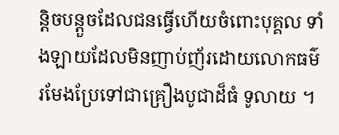ន្តិចបន្តួចដែលជនធ្វើហើយចំពោះបុគ្គល ទាំងឡាយដែលមិនញាប់ញ័រដោយលោកធម៌ រមែងប្រែទៅជាគ្រឿងបូជាដ៏ធំ ទូលាយ ។